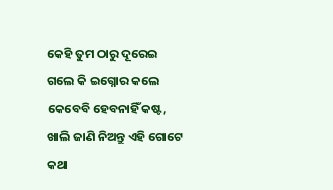କେହି ତୁମ ଠାରୁ ଦୂରେଇ ଗଲେ କି ଇଗ୍ନୋର କଲେ କେବେବି ହେବନାହିଁ କଷ୍ଟ, ଖାଲି ଜାଣି ନିଅନ୍ତୁ ଏହି ଗୋଟେ କଥା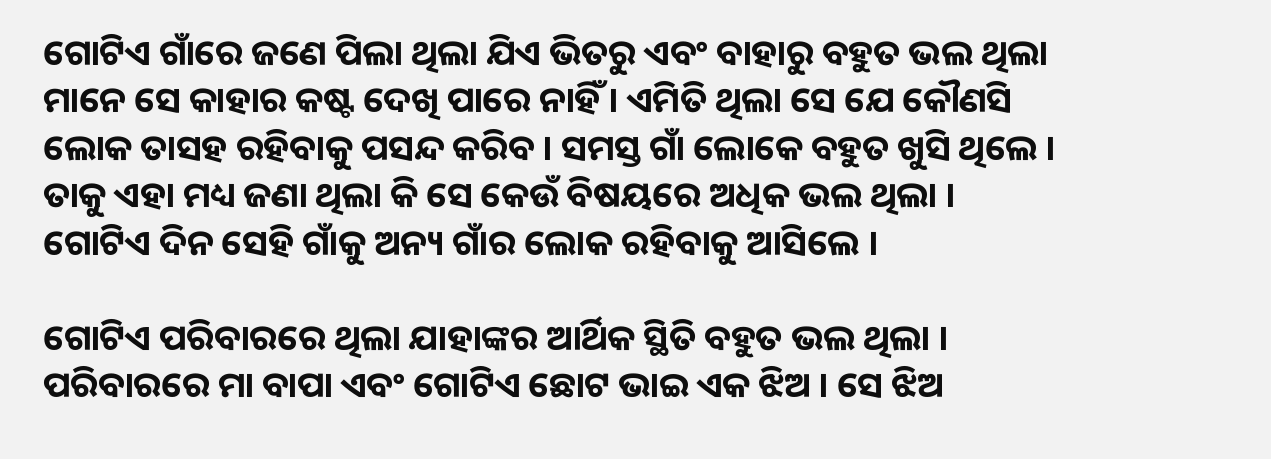ଗୋଟିଏ ଗାଁରେ ଜଣେ ପିଲା ଥିଲା ଯିଏ ଭିତରୁ ଏବଂ ବାହାରୁ ବହୁତ ଭଲ ଥିଲା ମାନେ ସେ କାହାର କଷ୍ଟ ଦେଖି ପାରେ ନାହିଁ । ଏମିତି ଥିଲା ସେ ଯେ କୌଣସି ଲୋକ ତାସହ ରହିବାକୁ ପସନ୍ଦ କରିବ । ସମସ୍ତ ଗାଁ ଲୋକେ ବହୁତ ଖୁସି ଥିଲେ । ତାକୁ ଏହା ମଧ୍ୟ ଜଣା ଥିଲା କି ସେ କେଉଁ ବିଷୟରେ ଅଧିକ ଭଲ ଥିଲା । ଗୋଟିଏ ଦିନ ସେହି ଗାଁକୁ ଅନ୍ୟ ଗାଁର ଲୋକ ରହିବାକୁ ଆସିଲେ ।

ଗୋଟିଏ ପରିବାରରେ ଥିଲା ଯାହାଙ୍କର ଆର୍ଥିକ ସ୍ଥିତି ବହୁତ ଭଲ ଥିଲା । ପରିବାରରେ ମା ବାପା ଏବଂ ଗୋଟିଏ ଛୋଟ ଭାଇ ଏକ ଝିଅ । ସେ ଝିଅ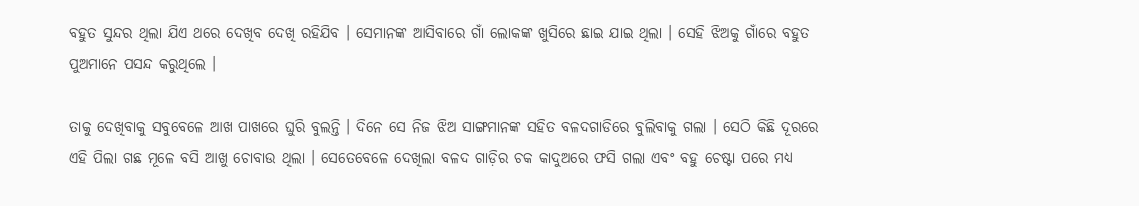ବହୁତ ସୁନ୍ଦର ଥିଲା ଯିଏ ଥରେ ଦେଖିବ ଦେଖି ରହିଯିବ । ସେମାନଙ୍କ ଆସିବାରେ ଗାଁ ଲୋକଙ୍କ ଖୁସିରେ ଛାଇ ଯାଇ ଥିଲା । ସେହି ଝିଅକୁ ଗାଁରେ ବହୁତ ପୁଅମାନେ ପସନ୍ଦ କରୁଥିଲେ ।

ତାକୁ ଦେଖିବାକୁ ସବୁବେଳେ ଆଖ ପାଖରେ ଘୁରି ବୁଲନ୍ତି । ଦିନେ ସେ ନିଜ ଝିଅ ସାଙ୍ଗମାନଙ୍କ ସହିତ ବଳଦଗାଡିରେ ବୁଲିବାକୁ ଗଲା । ସେଠି କିଛି ଦୂରରେ ଏହି ପିଲା ଗଛ ମୂଳେ ବସି ଆଖୁ ଚୋବାଉ ଥିଲା । ସେତେବେଳେ ଦେଖିଲା ବଳଦ ଗାଡ଼ିର ଚକ କାଦୁଅରେ ଫସି ଗଲା ଏବଂ ବହୁ ଚେଷ୍ଟା ପରେ ମଧ୍ୟ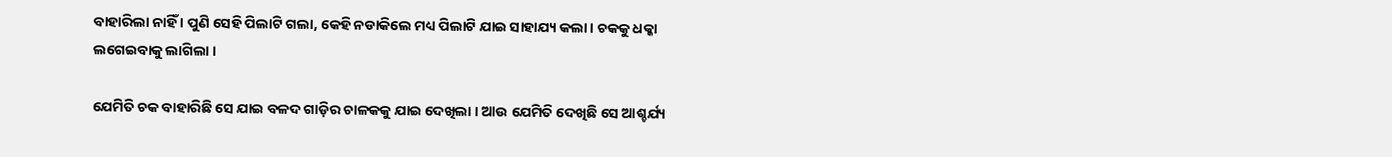ବାହାରିଲା ନାହିଁ । ପୁଣି ସେହି ପିଲାଟି ଗଲା, କେହି ନଡାକିଲେ ମଧ୍ୟ ପିଲାଟି ଯାଇ ସାହାଯ୍ୟ କଲା । ଚକକୁ ଧକ୍କା ଲଗେଇବାକୁ ଲାଗିଲା ।

ଯେମିତି ଚକ ବାହାରିଛି ସେ ଯାଇ ବଳଦ ଗାଡ଼ିର ଚାଳକକୁ ଯାଇ ଦେଖିଲା । ଆଉ ଯେମିତି ଦେଖିଛି ସେ ଆଶ୍ଚର୍ଯ୍ୟ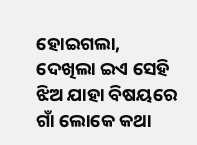ହୋଇଗଲା, ଦେଖିଲା ଇଏ ସେହି ଝିଅ ଯାହା ବିଷୟରେ ଗାଁ ଲୋକେ କଥା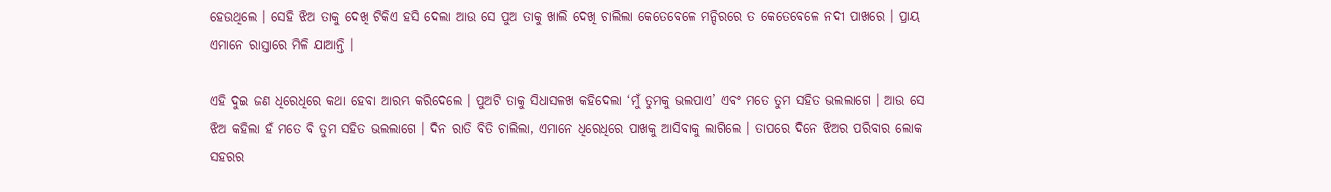ହେଉଥିଲେ । ସେହି ଝିଅ ତାକୁ ଦେଖି ଟିକିଏ ହସି ଦେଲା ଆଉ ସେ ପୁଅ ତାକୁ ଖାଲି ଦେଖି ଚାଲିଲା କେତେବେଳେ ମନ୍ଦିରରେ ତ କେତେବେଳେ ନଦୀ ପାଖରେ । ପ୍ରାୟ ଏମାନେ ରାସ୍ତାରେ ମିଳି ଯାଆନ୍ତି ।

ଏହି ଦୁଇ ଜଣ ଧିରେଧିରେ କଥା ହେବା ଆରମ୍ଭ କରିଦେଲେ । ପୁଅଟି ତାକୁ ସିଧାସଳଖ କହିଦେଲା ‘ମୁଁ ତୁମକୁ ଭଲପାଏ’ ଏବଂ ମତେ ତୁମ ସହିତ ଭଲଲାଗେ । ଆଉ ସେ ଝିଅ କହିଲା ହଁ ମତେ ବି ତୁମ ସହିତ ଭଲଲାଗେ । ଦିନ ରାତି ବିତି ଚାଲିଲା, ଏମାନେ ଧିରେଧିରେ ପାଖକୁ ଆସିବାକୁ ଲାଗିଲେ । ତାପରେ ଦିନେ ଝିଅର ପରିବାର ଲୋକ ସହରର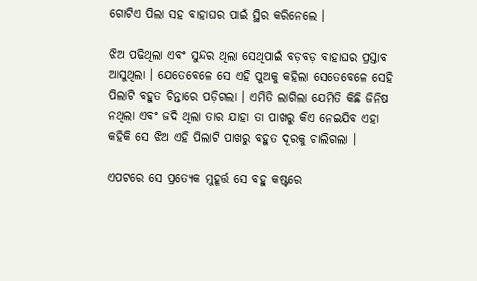ଗୋଟିଏ ପିଲା ସହ ବାହାଘର ପାଇଁ ସ୍ଥିର କରିନେଲେ ।

ଝିଅ ପଢିଥିଲା ଏବଂ ସୁନ୍ଦର ଥିଲା ସେଥିପାଇଁ ବଡ଼ବଡ଼ ବାହାଘର ପ୍ରସ୍ତାବ ଆସୁଥିଲା । ଯେତେବେଳେ ସେ ଏହି ପୁଅକୁ କହିଲା ସେତେବେଳେ ସେହି ପିଲାଟି ବହୁତ ଚିନ୍ତାରେ ପଡ଼ିଗଲା । ଏମିତି ଲାଗିଲା ଯେମିତି କିଛି ଜିନିଷ ନଥିଲା ଏବଂ ଜଦି ଥିଲା ତାର ଯାହା ତା ପାଖରୁ କିଏ ନେଇଯିବ ଏହା କହିକି ସେ ଝିଅ ଏହି ପିଲାଟି ପାଖରୁ ବହୁତ ଦୂରକୁ ଚାଲିଗଲା ।

ଏପଟରେ ସେ ପ୍ରତ୍ୟେକ ମୁହୂର୍ତ୍ତ ସେ ବହୁ କଷ୍ଟରେ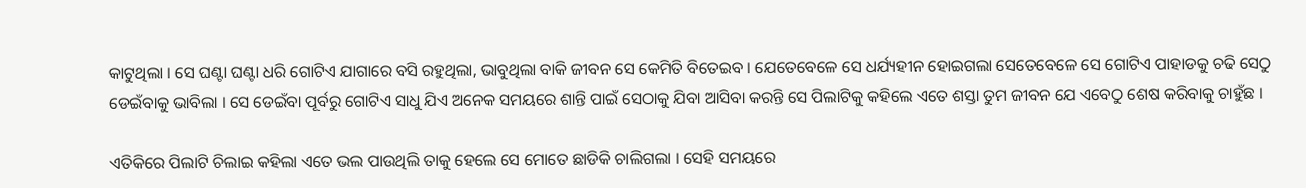କାଟୁଥିଲା । ସେ ଘଣ୍ଟା ଘଣ୍ଟା ଧରି ଗୋଟିଏ ଯାଗାରେ ବସି ରହୁଥିଲା, ଭାବୁଥିଲା ବାକି ଜୀବନ ସେ କେମିତି ବିତେଇବ । ଯେତେବେଳେ ସେ ଧର୍ଯ୍ୟହୀନ ହୋଇଗଲା ସେତେବେଳେ ସେ ଗୋଟିଏ ପାହାଡକୁ ଚଢି ସେଠୁ ଡେଇଁବାକୁ ଭାବିଲା । ସେ ଡେଇଁବା ପୂର୍ବରୁ ଗୋଟିଏ ସାଧୁ ଯିଏ ଅନେକ ସମୟରେ ଶାନ୍ତି ପାଇଁ ସେଠାକୁ ଯିବା ଆସିବା କରନ୍ତି ସେ ପିଲାଟିକୁ କହିଲେ ଏତେ ଶସ୍ତା ତୁମ ଜୀବନ ଯେ ଏବେଠୁ ଶେଷ କରିବାକୁ ଚାହୁଁଛ ।

ଏତିକିରେ ପିଲାଟି ଚିଲାଇ କହିଲା ଏତେ ଭଲ ପାଉଥିଲି ତାକୁ ହେଲେ ସେ ମୋତେ ଛାଡିକି ଚାଲିଗଲା । ସେହି ସମୟରେ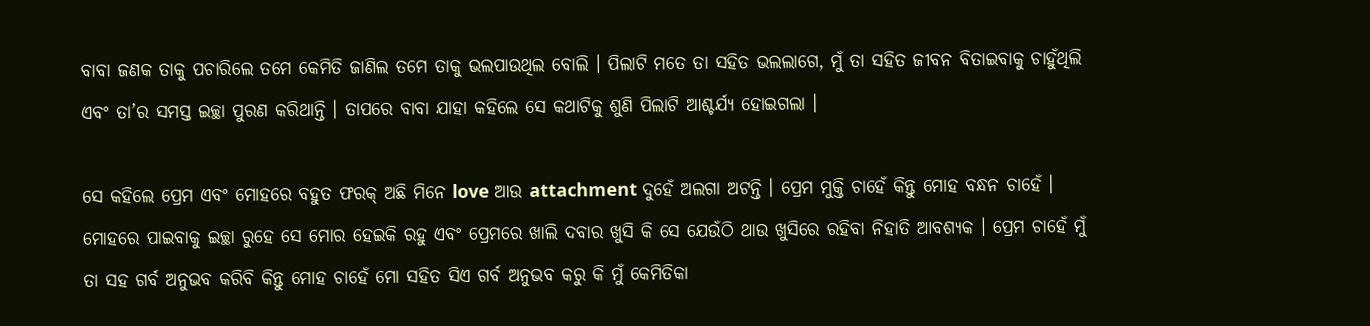ବାବା ଜଣକ ତାକୁ ପଚାରିଲେ ତମେ କେମିତି ଜାଣିଲ ତମେ ତାକୁ ଭଲପାଉଥିଲ ବୋଲି । ପିଲାଟି ମତେ ତା ସହିତ ଭଲଲାଗେ, ମୁଁ ତା ସହିତ ଜୀବନ ବିତାଇବାକୁ ଚାହୁଁଥିଲି ଏବଂ ତା’ର ସମସ୍ତ ଇଚ୍ଛା ପୁରଣ କରିଥାନ୍ତି । ତାପରେ ବାବା ଯାହା କହିଲେ ସେ କଥାଟିକୁ ଶୁଣି ପିଲାଟି ଆଶ୍ଚର୍ଯ୍ୟ ହୋଇଗଲା ।

ସେ କହିଲେ ପ୍ରେମ ଏବଂ ମୋହରେ ବହୁତ ଫରକ୍ ଅଛି ମିନେ love ଆଉ attachment ଦୁହେଁ ଅଲଗା ଅଟନ୍ତି । ପ୍ରେମ ମୁକ୍ତି ଚାହେଁ କିନ୍ତୁ ମୋହ ବନ୍ଧନ ଚାହେଁ । ମୋହରେ ପାଇବାକୁ ଇଚ୍ଛା ରୁହେ ସେ ମୋର ହେଇକି ରହୁ ଏବଂ ପ୍ରେମରେ ଖାଲି ଦବାର ଖୁସି କି ସେ ଯେଉଁଠି ଥାଉ ଖୁସିରେ ରହିବା ନିହାତି ଆବଶ୍ୟକ । ପ୍ରେମ ଚାହେଁ ମୁଁ ତା ସହ ଗର୍ବ ଅନୁଭବ କରିବି କିନ୍ତୁ ମୋହ ଚାହେଁ ମୋ ସହିତ ସିଏ ଗର୍ବ ଅନୁଭବ କରୁ କି ମୁଁ କେମିତିକା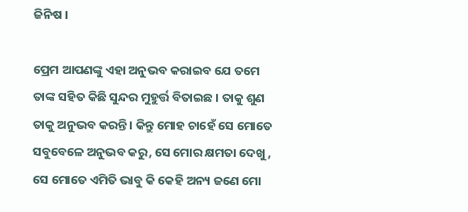ଜିନିଷ ।

ପ୍ରେମ ଆପଣଙ୍କୁ ଏହା ଅନୁଭବ କରାଇବ ଯେ ତମେ ତାଙ୍କ ସହିତ କିଛି ସୁନ୍ଦର ମୁହୁର୍ତ୍ତ ବିତାଇଛ । ତାକୁ ଶୁଣ ତାକୁ ଅନୁଭବ କରନ୍ତି । କିନ୍ତୁ ମୋହ ଚାହେଁ ସେ ମୋତେ ସବୁବେଳେ ଅନୁଭବ କରୁ, ସେ ମୋର କ୍ଷମତା ଦେଖୁ, ସେ ମୋତେ ଏମିତି ଭାବୁ କି କେହି ଅନ୍ୟ ଜଣେ ମୋ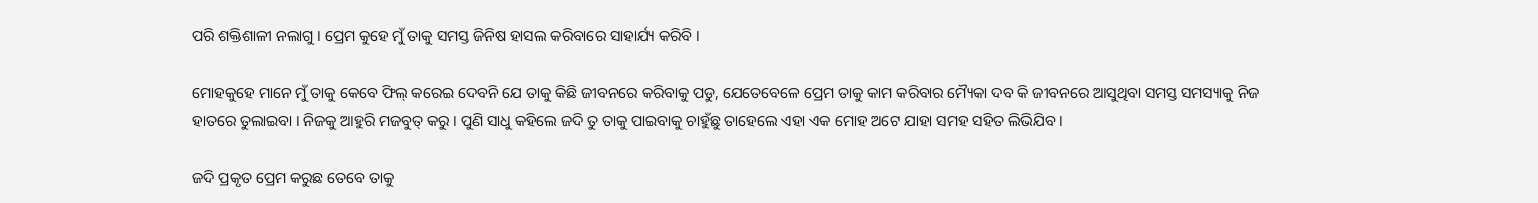ପରି ଶକ୍ତିଶାଳୀ ନଲାଗୁ । ପ୍ରେମ କୁହେ ମୁଁ ତାକୁ ସମସ୍ତ ଜିନିଷ ହାସଲ କରିବାରେ ସାହାର୍ଯ୍ୟ କରିବି‌‌ ।

ମୋହକୁହେ ମାନେ ମୁଁ ତାକୁ କେବେ ଫିଲ୍ କରେଇ ଦେବନି ଯେ ତାକୁ କିଛି ଜୀବନରେ କରିବାକୁ ପଡୁ‌‌, ଯେତେବେଳେ ପ୍ରେମ ତାକୁ କାମ କରିବାର ମ୍ୟୈକା ଦବ‌ କି ଜୀବନରେ ଆସୁଥିବା ସମସ୍ତ ସମସ୍ୟାକୁ ନିଜ ହାତରେ ତୁଲାଇବା । ନିଜକୁ ଆହୁରି ମଜବୁତ୍ କରୁ । ପୁଣି ସାଧୁ କହିଲେ ଜଦି ତୁ ତାକୁ ପାଇବାକୁ ଚାହୁଁଛୁ ତାହେଲେ ଏହା ଏକ ମୋହ ଅଟେ ଯାହା ସମହ ସହିତ ଲିଭିଯିବ ।

ଜଦି ପ୍ରକୃତ ପ୍ରେମ କରୁଛ ତେବେ ତାକୁ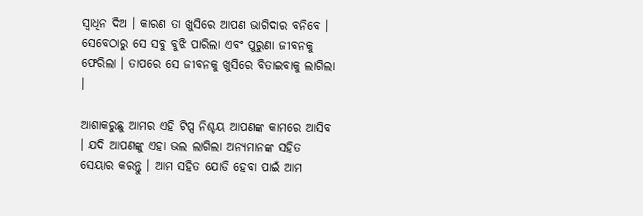ସ୍ବାଧିନ ଦିଅ । କାରଣ ତା ଖୁସିରେ ଆପଣ ଭାଗିଦାର ବନିବେ । ସେବେଠାରୁ ସେ ସବୁ ବୁଝି ପାରିଲା ଏବଂ ପୁରୁଣା ଜୀବନକୁ ଫେରିଲା । ତାପରେ ସେ ଜୀବନକୁ ଖୁସିରେ ବିତାଇବାକୁ ଲାଗିଲା ।

ଆଶାକରୁଛୁ ଆମର ଏହି ଟିପ୍ସ ନିଶ୍ଚୟ ଆପଣଙ୍କ କାମରେ ଆସିବ । ଯଦି ଆପଣଙ୍କୁ ଏହା ଭଲ ଲାଗିଲା ଅନ୍ୟମାନଙ୍କ ସହିତ ସେୟାର କରନ୍ତୁ । ଆମ ସହିତ ଯୋଡି ହେବା ପାଇଁ ଆମ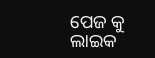ପେଜ କୁ ଲାଇକ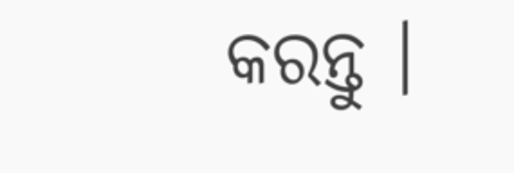କରନ୍ତୁ ।